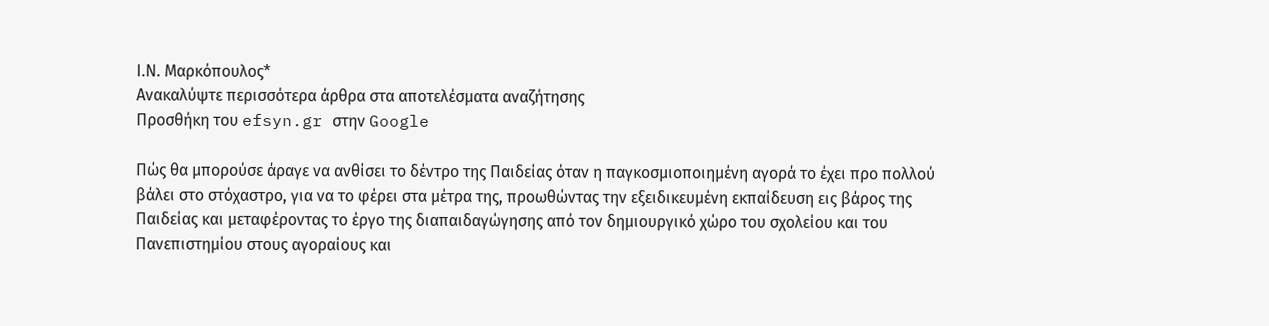Ι.Ν. Μαρκόπουλος*
Ανακαλύψτε περισσότερα άρθρα στα αποτελέσματα αναζήτησης
Προσθήκη του efsyn.gr στην Google

Πώς θα μπορούσε άραγε να ανθίσει το δέντρο της Παιδείας όταν η παγκοσμιοποιημένη αγορά το έχει προ πολλού βάλει στο στόχαστρο, για να το φέρει στα μέτρα της, προωθώντας την εξειδικευμένη εκπαίδευση εις βάρος της Παιδείας και μεταφέροντας το έργο της διαπαιδαγώγησης από τον δημιουργικό χώρο του σχολείου και του Πανεπιστημίου στους αγοραίους και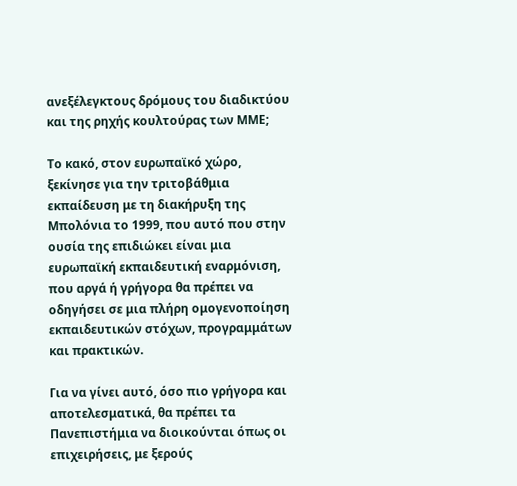ανεξέλεγκτους δρόμους του διαδικτύου και της ρηχής κουλτούρας των ΜΜΕ;

Το κακό, στον ευρωπαϊκό χώρο, ξεκίνησε για την τριτοβάθμια εκπαίδευση με τη διακήρυξη της Μπολόνια το 1999, που αυτό που στην ουσία της επιδιώκει είναι μια ευρωπαϊκή εκπαιδευτική εναρμόνιση, που αργά ή γρήγορα θα πρέπει να οδηγήσει σε μια πλήρη ομογενοποίηση εκπαιδευτικών στόχων, προγραμμάτων και πρακτικών.

Για να γίνει αυτό, όσο πιο γρήγορα και αποτελεσματικά, θα πρέπει τα Πανεπιστήμια να διοικούνται όπως οι επιχειρήσεις, με ξερούς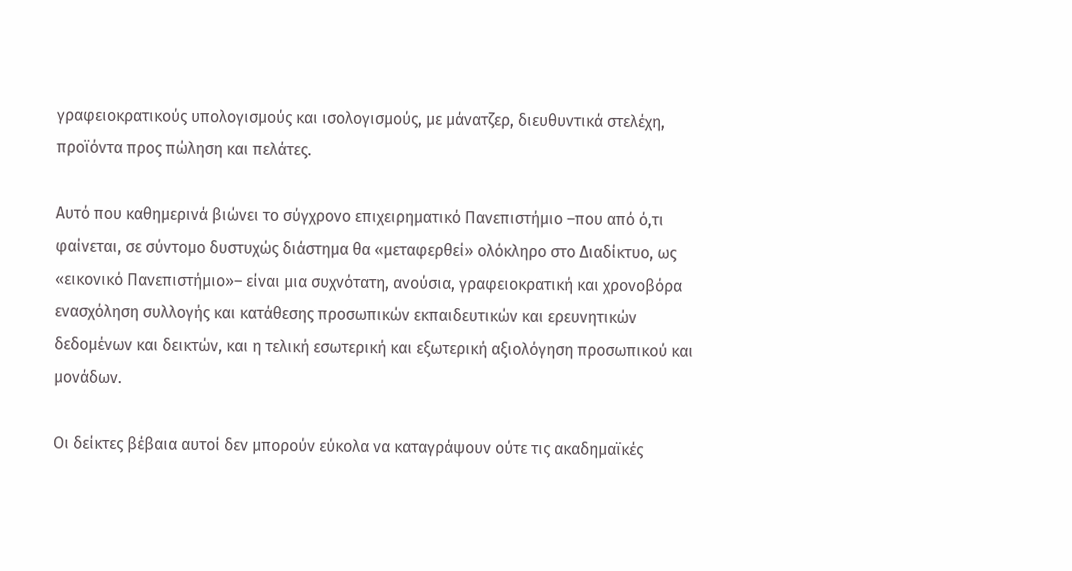γραφειοκρατικούς υπολογισμούς και ισολογισμούς, με μάνατζερ, διευθυντικά στελέχη, προϊόντα προς πώληση και πελάτες.

Αυτό που καθημερινά βιώνει το σύγχρονο επιχειρηματικό Πανεπιστήμιο –που από ό,τι φαίνεται, σε σύντομο δυστυχώς διάστημα θα «μεταφερθεί» ολόκληρο στο Διαδίκτυο, ως «εικονικό Πανεπιστήμιο»– είναι μια συχνότατη, ανούσια, γραφειοκρατική και χρονοβόρα ενασχόληση συλλογής και κατάθεσης προσωπικών εκπαιδευτικών και ερευνητικών δεδομένων και δεικτών, και η τελική εσωτερική και εξωτερική αξιολόγηση προσωπικού και μονάδων.

Οι δείκτες βέβαια αυτοί δεν μπορούν εύκολα να καταγράψουν ούτε τις ακαδημαϊκές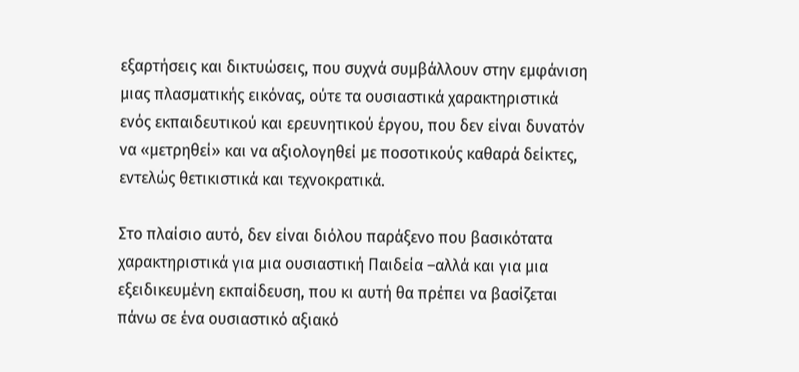εξαρτήσεις και δικτυώσεις, που συχνά συμβάλλουν στην εμφάνιση μιας πλασματικής εικόνας, ούτε τα ουσιαστικά χαρακτηριστικά ενός εκπαιδευτικού και ερευνητικού έργου, που δεν είναι δυνατόν να «μετρηθεί» και να αξιολογηθεί με ποσοτικούς καθαρά δείκτες, εντελώς θετικιστικά και τεχνοκρατικά.

Στο πλαίσιο αυτό, δεν είναι διόλου παράξενο που βασικότατα χαρακτηριστικά για μια ουσιαστική Παιδεία –αλλά και για μια εξειδικευμένη εκπαίδευση, που κι αυτή θα πρέπει να βασίζεται πάνω σε ένα ουσιαστικό αξιακό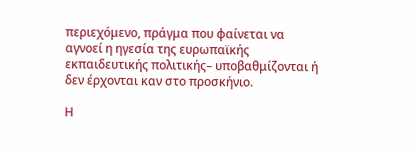περιεχόμενο, πράγμα που φαίνεται να αγνοεί η ηγεσία της ευρωπαϊκής εκπαιδευτικής πολιτικής– υποβαθμίζονται ή δεν έρχονται καν στο προσκήνιο.

Η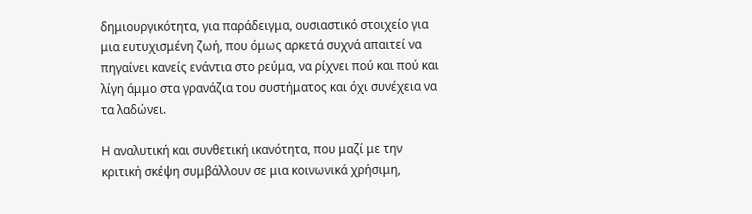δημιουργικότητα, για παράδειγμα, ουσιαστικό στοιχείο για μια ευτυχισμένη ζωή, που όμως αρκετά συχνά απαιτεί να πηγαίνει κανείς ενάντια στο ρεύμα, να ρίχνει πού και πού και λίγη άμμο στα γρανάζια του συστήματος και όχι συνέχεια να τα λαδώνει.

Η αναλυτική και συνθετική ικανότητα, που μαζί με την κριτική σκέψη συμβάλλουν σε μια κοινωνικά χρήσιμη,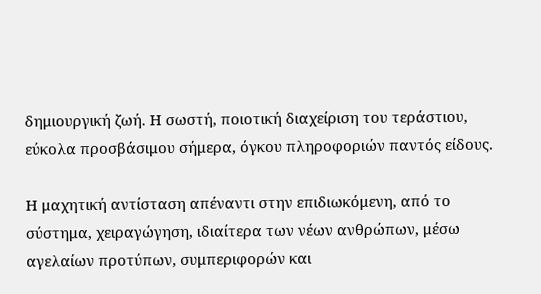δημιουργική ζωή. Η σωστή, ποιοτική διαχείριση του τεράστιου, εύκολα προσβάσιμου σήμερα, όγκου πληροφοριών παντός είδους.

Η μαχητική αντίσταση απέναντι στην επιδιωκόμενη, από το σύστημα, χειραγώγηση, ιδιαίτερα των νέων ανθρώπων, μέσω αγελαίων προτύπων, συμπεριφορών και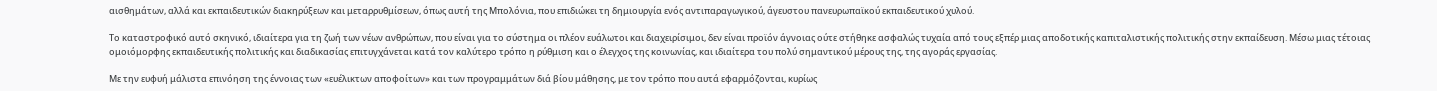αισθημάτων, αλλά και εκπαιδευτικών διακηρύξεων και μεταρρυθμίσεων, όπως αυτή της Μπολόνια, που επιδιώκει τη δημιουργία ενός αντιπαραγωγικού, άγευστου πανευρωπαϊκού εκπαιδευτικού χυλού.

Το καταστροφικό αυτό σκηνικό, ιδιαίτερα για τη ζωή των νέων ανθρώπων, που είναι για το σύστημα οι πλέον ευάλωτοι και διαχειρίσιμοι, δεν είναι προϊόν άγνοιας ούτε στήθηκε ασφαλώς τυχαία από τους εξπέρ μιας αποδοτικής καπιταλιστικής πολιτικής στην εκπαίδευση. Μέσω μιας τέτοιας ομοιόμορφης εκπαιδευτικής πολιτικής και διαδικασίας επιτυγχάνεται κατά τον καλύτερο τρόπο η ρύθμιση και ο έλεγχος της κοινωνίας, και ιδιαίτερα του πολύ σημαντικού μέρους της, της αγοράς εργασίας.

Με την ευφυή μάλιστα επινόηση της έννοιας των «ευέλικτων αποφοίτων» και των προγραμμάτων διά βίου μάθησης, με τον τρόπο που αυτά εφαρμόζονται, κυρίως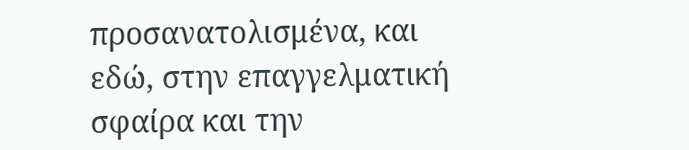προσανατολισμένα, και εδώ, στην επαγγελματική σφαίρα και την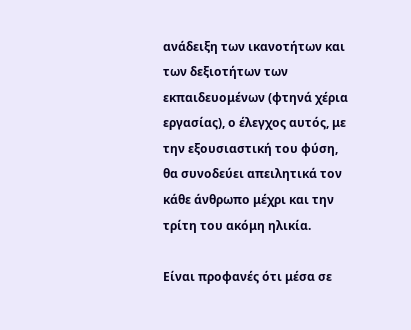ανάδειξη των ικανοτήτων και των δεξιοτήτων των εκπαιδευομένων (φτηνά χέρια εργασίας), ο έλεγχος αυτός, με την εξουσιαστική του φύση, θα συνοδεύει απειλητικά τον κάθε άνθρωπο μέχρι και την τρίτη του ακόμη ηλικία.

Είναι προφανές ότι μέσα σε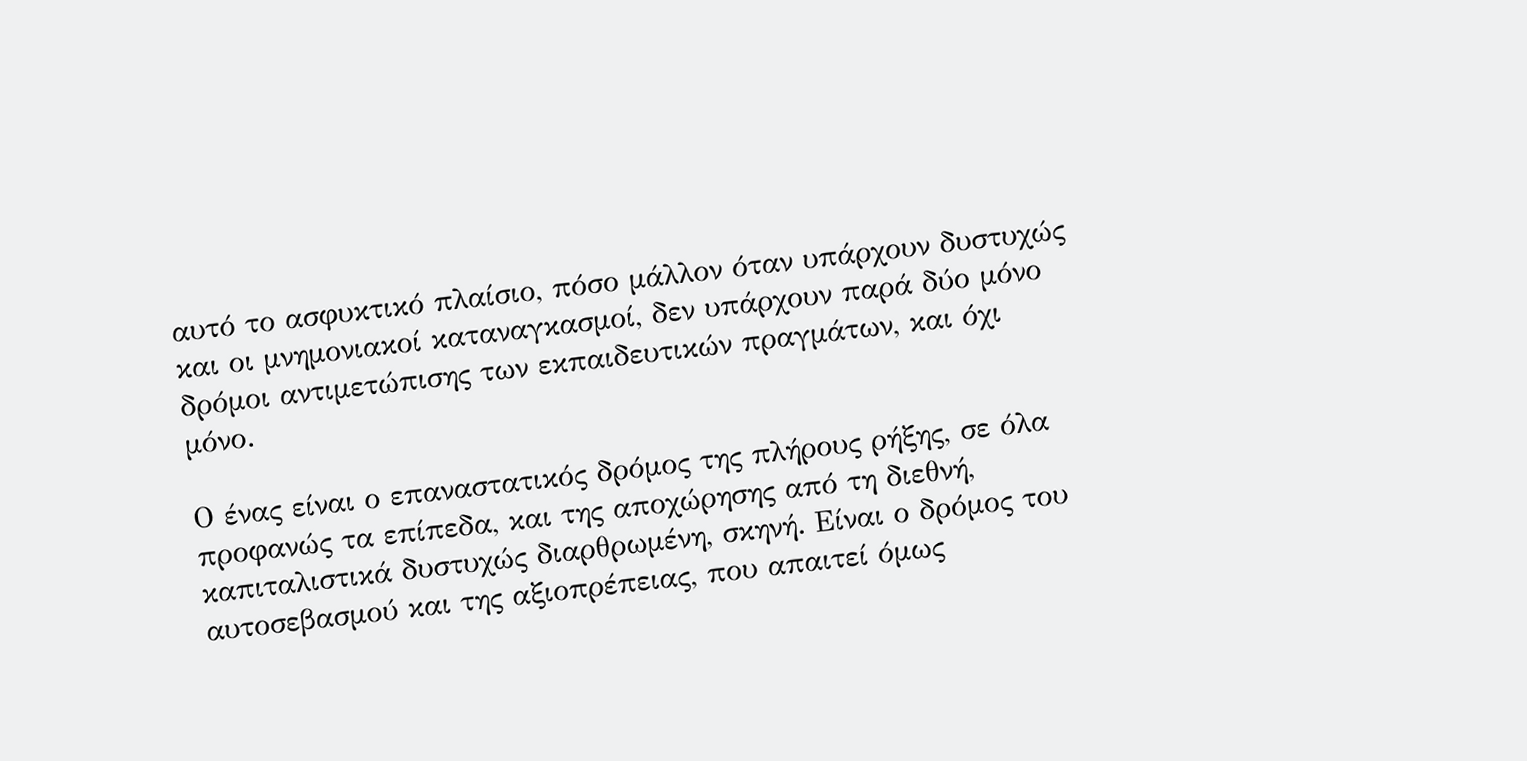αυτό το ασφυκτικό πλαίσιο, πόσο μάλλον όταν υπάρχουν δυστυχώς και οι μνημονιακοί καταναγκασμοί, δεν υπάρχουν παρά δύο μόνο δρόμοι αντιμετώπισης των εκπαιδευτικών πραγμάτων, και όχι μόνο.

Ο ένας είναι ο επαναστατικός δρόμος της πλήρους ρήξης, σε όλα προφανώς τα επίπεδα, και της αποχώρησης από τη διεθνή, καπιταλιστικά δυστυχώς διαρθρωμένη, σκηνή. Είναι ο δρόμος του αυτοσεβασμού και της αξιοπρέπειας, που απαιτεί όμως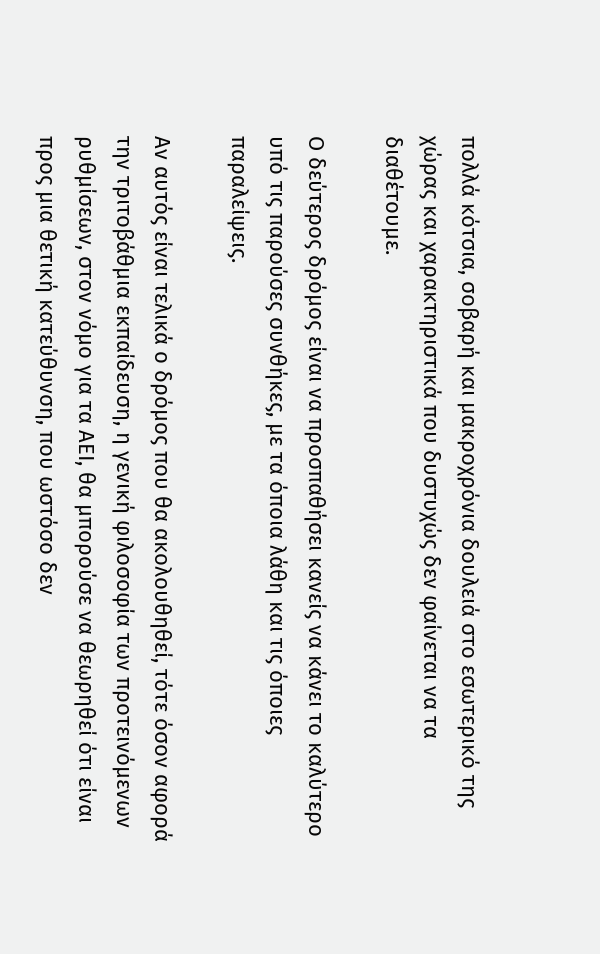πολλά κότσια, σοβαρή και μακροχρόνια δουλειά στο εσωτερικό της χώρας και χαρακτηριστικά που δυστυχώς δεν φαίνεται να τα διαθέτουμε.

Ο δεύτερος δρόμος είναι να προσπαθήσει κανείς να κάνει το καλύτερο υπό τις παρούσες συνθήκες, με τα όποια λάθη και τις όποιες παραλείψεις.

Αν αυτός είναι τελικά ο δρόμος που θα ακολουθηθεί, τότε όσον αφορά την τριτοβάθμια εκπαίδευση, η γενική φιλοσοφία των προτεινόμενων ρυθμίσεων, στον νόμο για τα ΑΕΙ, θα μπορούσε να θεωρηθεί ότι είναι προς μια θετική κατεύθυνση, που ωστόσο δεν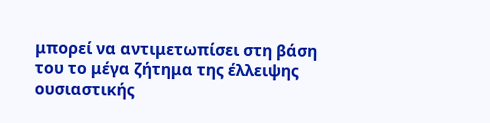μπορεί να αντιμετωπίσει στη βάση του το μέγα ζήτημα της έλλειψης ουσιαστικής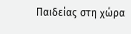Παιδείας στη χώρα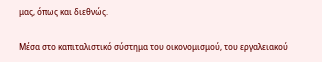μας, όπως και διεθνώς.

Μέσα στο καπιταλιστικό σύστημα του οικονομισμού, του εργαλειακού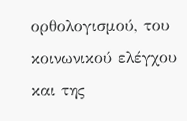ορθολογισμού, του κοινωνικού ελέγχου και της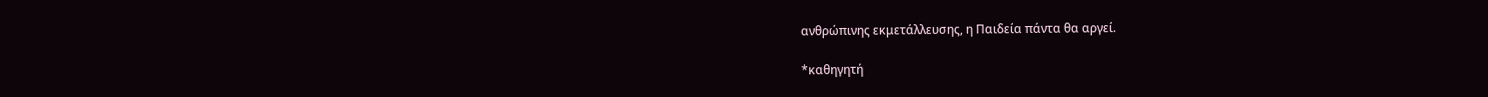ανθρώπινης εκμετάλλευσης, η Παιδεία πάντα θα αργεί.

*καθηγητή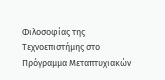Φιλοσοφίας της Τεχνοεπιστήμης στο Πρόγραμμα Μεταπτυχιακών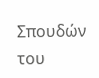Σπουδών του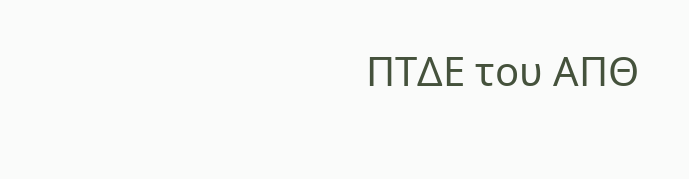ΠΤΔΕ του ΑΠΘ